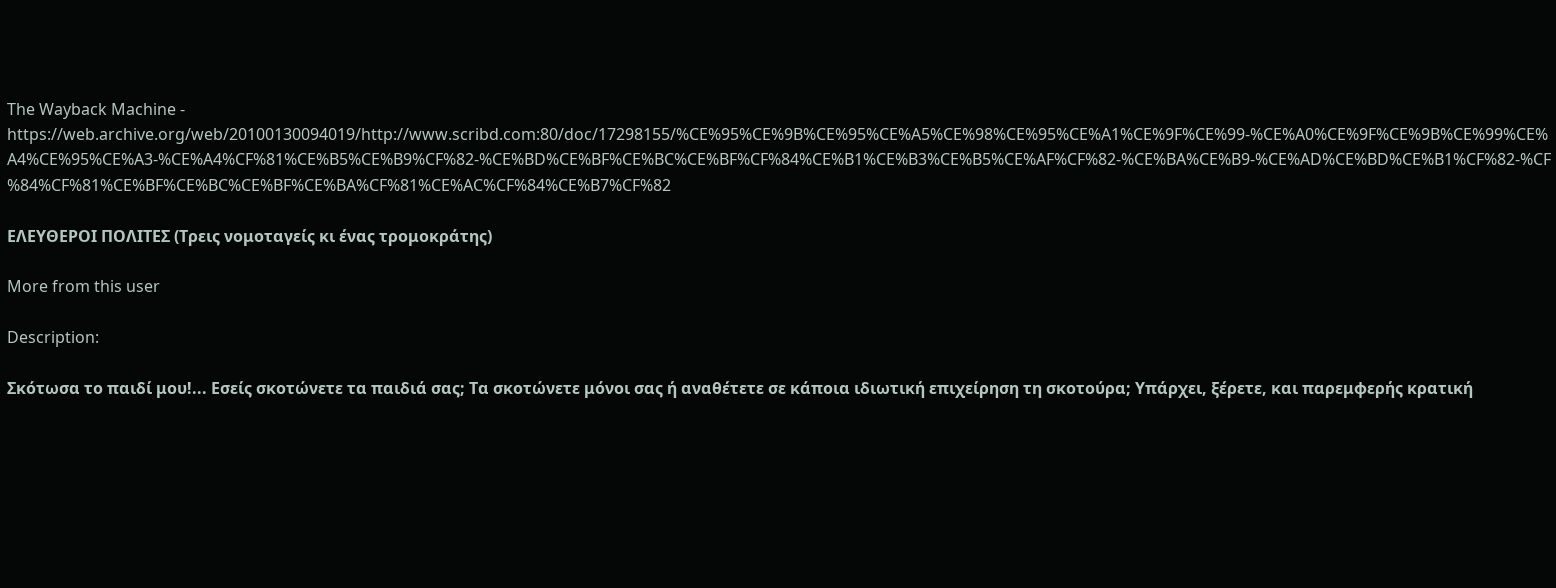The Wayback Machine - https://web.archive.org/web/20100130094019/http://www.scribd.com:80/doc/17298155/%CE%95%CE%9B%CE%95%CE%A5%CE%98%CE%95%CE%A1%CE%9F%CE%99-%CE%A0%CE%9F%CE%9B%CE%99%CE%A4%CE%95%CE%A3-%CE%A4%CF%81%CE%B5%CE%B9%CF%82-%CE%BD%CE%BF%CE%BC%CE%BF%CF%84%CE%B1%CE%B3%CE%B5%CE%AF%CF%82-%CE%BA%CE%B9-%CE%AD%CE%BD%CE%B1%CF%82-%CF%84%CF%81%CE%BF%CE%BC%CE%BF%CE%BA%CF%81%CE%AC%CF%84%CE%B7%CF%82

ΕΛΕΥΘΕΡΟΙ ΠΟΛΙΤΕΣ (Τρεις νομοταγείς κι ένας τρομοκράτης)

More from this user

Description:

Σκότωσα το παιδί μου!... Εσείς σκοτώνετε τα παιδιά σας; Τα σκοτώνετε μόνοι σας ή αναθέτετε σε κάποια ιδιωτική επιχείρηση τη σκοτούρα; Υπάρχει, ξέρετε, και παρεμφερής κρατική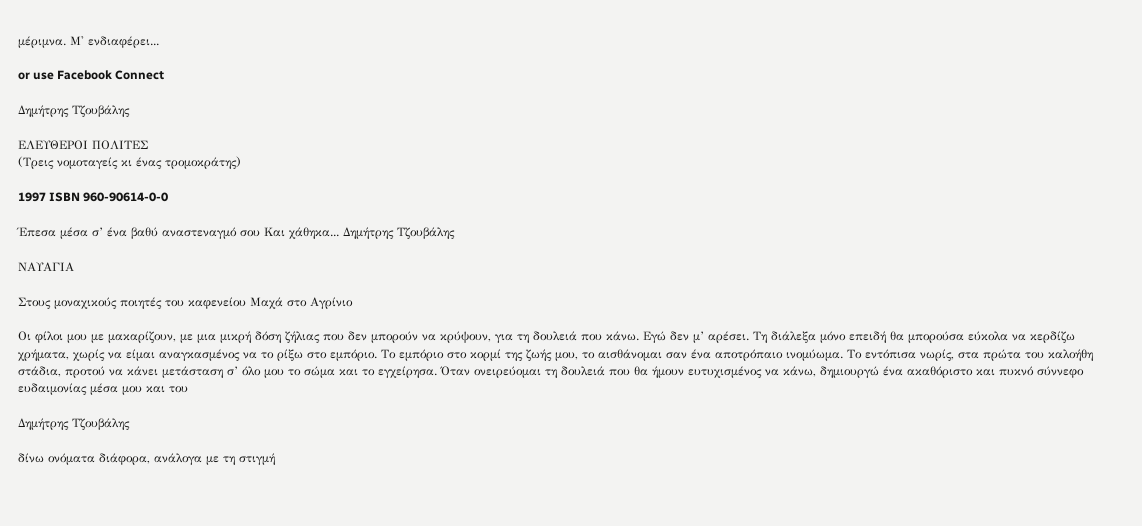μέριμνα. Μ' ενδιαφέρει...

or use Facebook Connect

Δημήτρης Τζουβάλης

ΕΛΕΥΘΕΡΟΙ ΠΟΛΙΤΕΣ
(Τρεις νομοταγείς κι ένας τρομοκράτης)

1997 ISBN 960-90614-0-0

Έπεσα μέσα σ’ ένα βαθύ αναστεναγμό σου Και χάθηκα... Δημήτρης Τζουβάλης

ΝΑΥΑΓΙΑ

Στους μοναχικούς ποιητές του καφενείου Μαχά στο Αγρίνιο

Οι φίλοι μου με μακαρίζουν, με μια μικρή δόση ζήλιας που δεν μπορούν να κρύψουν, για τη δουλειά που κάνω. Εγώ δεν μ’ αρέσει. Τη διάλεξα μόνο επειδή θα μπορούσα εύκολα να κερδίζω χρήματα, χωρίς να είμαι αναγκασμένος να το ρίξω στο εμπόριο. Το εμπόριο στο κορμί της ζωής μου, το αισθάνομαι σαν ένα αποτρόπαιο ινομύωμα. Το εντόπισα νωρίς, στα πρώτα του καλοήθη στάδια, προτού να κάνει μετάσταση σ’ όλο μου το σώμα και το εγχείρησα. Όταν ονειρεύομαι τη δουλειά που θα ήμουν ευτυχισμένος να κάνω, δημιουργώ ένα ακαθόριστο και πυκνό σύννεφο ευδαιμονίας μέσα μου και του

Δημήτρης Τζουβάλης

δίνω ονόματα διάφορα, ανάλογα με τη στιγμή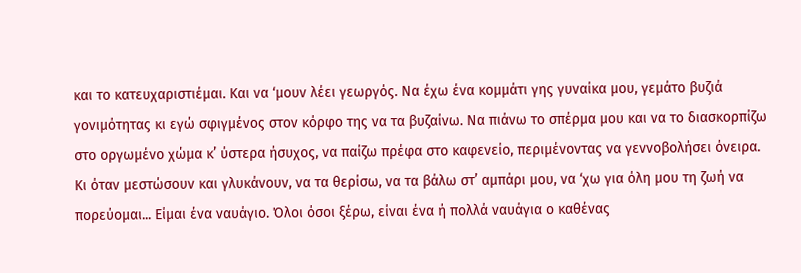και το κατευχαριστιέμαι. Και να ‘μουν λέει γεωργός. Να έχω ένα κομμάτι γης γυναίκα μου, γεμάτο βυζιά γονιμότητας κι εγώ σφιγμένος στον κόρφο της να τα βυζαίνω. Να πιάνω το σπέρμα μου και να το διασκορπίζω στο οργωμένο χώμα κ’ ύστερα ήσυχος, να παίζω πρέφα στο καφενείο, περιμένοντας να γεννοβολήσει όνειρα. Κι όταν μεστώσουν και γλυκάνουν, να τα θερίσω, να τα βάλω στ’ αμπάρι μου, να ‘χω για όλη μου τη ζωή να πορεύομαι... Είμαι ένα ναυάγιο. Όλοι όσοι ξέρω, είναι ένα ή πολλά ναυάγια ο καθένας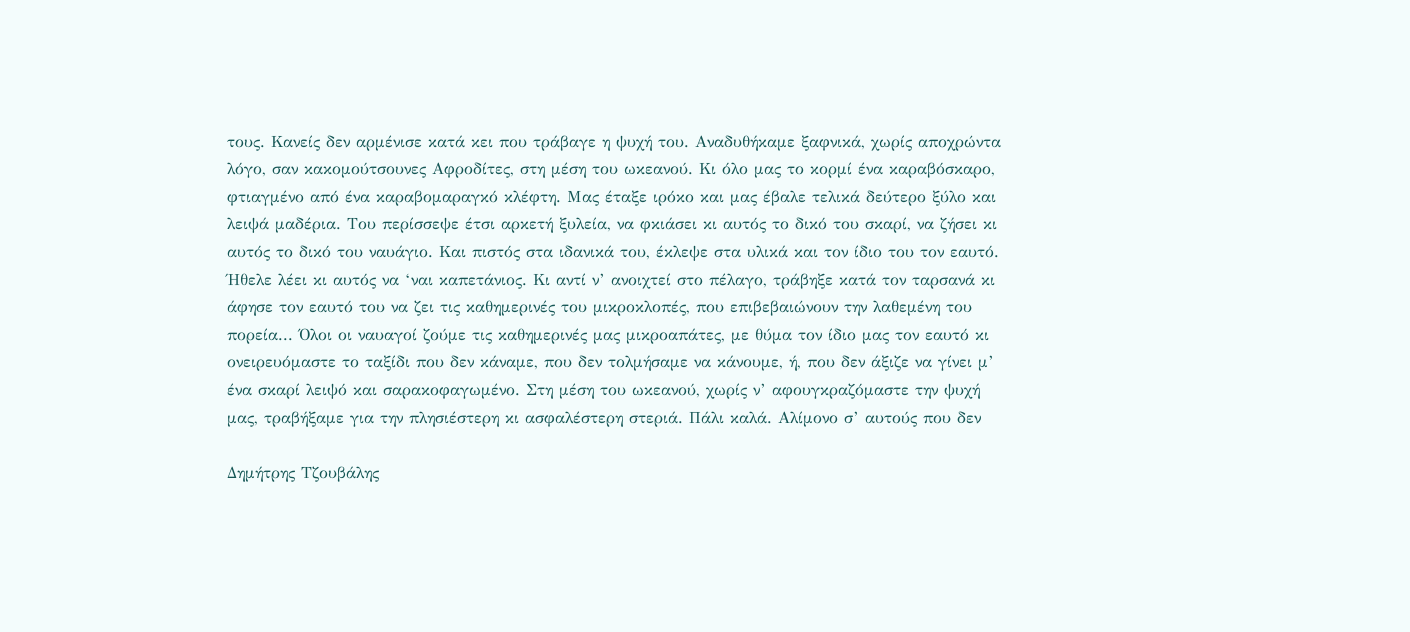τους. Κανείς δεν αρμένισε κατά κει που τράβαγε η ψυχή του. Αναδυθήκαμε ξαφνικά, χωρίς αποχρώντα λόγο, σαν κακομούτσουνες Αφροδίτες, στη μέση του ωκεανού. Κι όλο μας το κορμί ένα καραβόσκαρο, φτιαγμένο από ένα καραβομαραγκό κλέφτη. Μας έταξε ιρόκο και μας έβαλε τελικά δεύτερο ξύλο και λειψά μαδέρια. Του περίσσεψε έτσι αρκετή ξυλεία, να φκιάσει κι αυτός το δικό του σκαρί, να ζήσει κι αυτός το δικό του ναυάγιο. Και πιστός στα ιδανικά του, έκλεψε στα υλικά και τον ίδιο του τον εαυτό. Ήθελε λέει κι αυτός να ‘ναι καπετάνιος. Κι αντί ν’ ανοιχτεί στο πέλαγο, τράβηξε κατά τον ταρσανά κι άφησε τον εαυτό του να ζει τις καθημερινές του μικροκλοπές, που επιβεβαιώνουν την λαθεμένη του πορεία... Όλοι οι ναυαγοί ζούμε τις καθημερινές μας μικροαπάτες, με θύμα τον ίδιο μας τον εαυτό κι ονειρευόμαστε το ταξίδι που δεν κάναμε, που δεν τολμήσαμε να κάνουμε, ή, που δεν άξιζε να γίνει μ’ ένα σκαρί λειψό και σαρακοφαγωμένο. Στη μέση του ωκεανού, χωρίς ν’ αφουγκραζόμαστε την ψυχή μας, τραβήξαμε για την πλησιέστερη κι ασφαλέστερη στεριά. Πάλι καλά. Αλίμονο σ’ αυτούς που δεν

Δημήτρης Τζουβάλης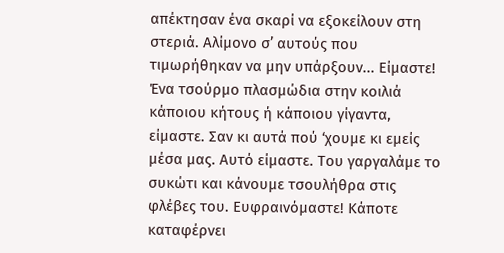απέκτησαν ένα σκαρί να εξοκείλουν στη στεριά. Αλίμονο σ’ αυτούς που τιμωρήθηκαν να μην υπάρξουν... Είμαστε! Ένα τσούρμο πλασμώδια στην κοιλιά κάποιου κήτους ή κάποιου γίγαντα, είμαστε. Σαν κι αυτά πού ‘χουμε κι εμείς μέσα μας. Αυτό είμαστε. Του γαργαλάμε το συκώτι και κάνουμε τσουλήθρα στις φλέβες του. Ευφραινόμαστε! Κάποτε καταφέρνει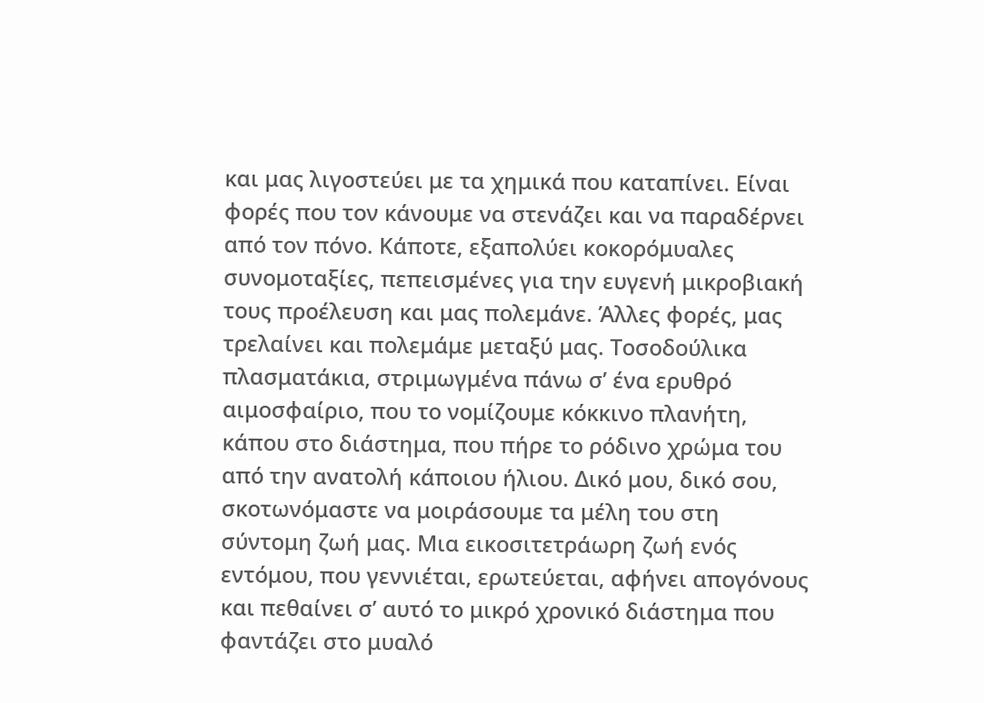και μας λιγοστεύει με τα χημικά που καταπίνει. Είναι φορές που τον κάνουμε να στενάζει και να παραδέρνει από τον πόνο. Κάποτε, εξαπολύει κοκορόμυαλες συνομοταξίες, πεπεισμένες για την ευγενή μικροβιακή τους προέλευση και μας πολεμάνε. Άλλες φορές, μας τρελαίνει και πολεμάμε μεταξύ μας. Τοσοδούλικα πλασματάκια, στριμωγμένα πάνω σ’ ένα ερυθρό αιμοσφαίριο, που το νομίζουμε κόκκινο πλανήτη, κάπου στο διάστημα, που πήρε το ρόδινο χρώμα του από την ανατολή κάποιου ήλιου. Δικό μου, δικό σου, σκοτωνόμαστε να μοιράσουμε τα μέλη του στη σύντομη ζωή μας. Μια εικοσιτετράωρη ζωή ενός εντόμου, που γεννιέται, ερωτεύεται, αφήνει απογόνους και πεθαίνει σ’ αυτό το μικρό χρονικό διάστημα που φαντάζει στο μυαλό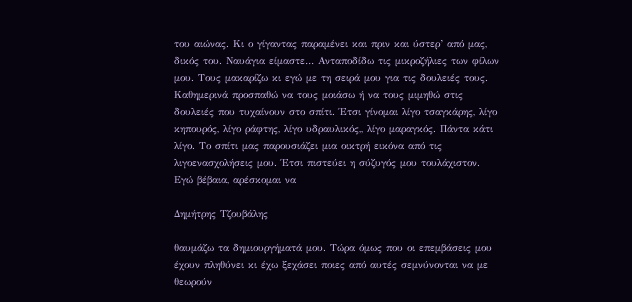του αιώνας. Κι ο γίγαντας παραμένει και πριν και ύστερ’ από μας, δικός του. Ναυάγια είμαστε… Ανταποδίδω τις μικροζήλιες των φίλων μου. Τους μακαρίζω κι εγώ με τη σειρά μου για τις δουλειές τους. Καθημερινά προσπαθώ να τους μοιάσω ή να τους μιμηθώ στις δουλειές που τυχαίνουν στο σπίτι. Έτσι γίνομαι λίγο τσαγκάρης, λίγο κηπουρός, λίγο ράφτης, λίγο υδραυλικός,, λίγο μαραγκός. Πάντα κάτι λίγο. Το σπίτι μας παρουσιάζει μια οικτρή εικόνα από τις λιγοενασχολήσεις μου. Έτσι πιστεύει η σύζυγός μου τουλάχιστον. Εγώ βέβαια, αρέσκομαι να

Δημήτρης Τζουβάλης

θαυμάζω τα δημιουργήματά μου. Τώρα όμως που οι επεμβάσεις μου έχουν πληθύνει κι έχω ξεχάσει ποιες από αυτές σεμνύνονται να με θεωρούν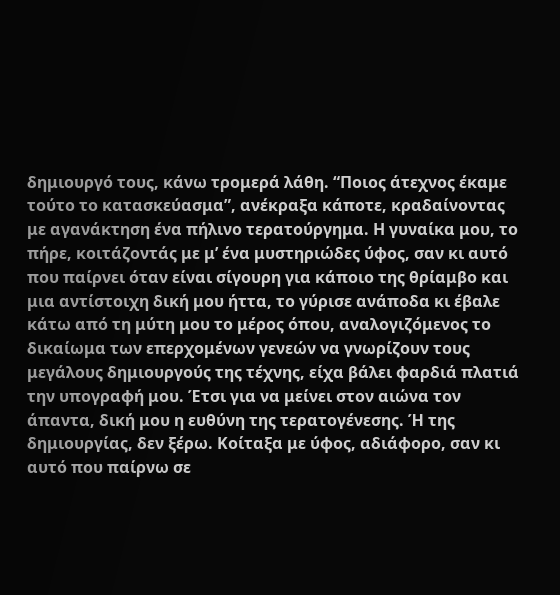δημιουργό τους, κάνω τρομερά λάθη. “Ποιος άτεχνος έκαμε τούτο το κατασκεύασμα”, ανέκραξα κάποτε, κραδαίνοντας με αγανάκτηση ένα πήλινο τερατούργημα. Η γυναίκα μου, το πήρε, κοιτάζοντάς με μ’ ένα μυστηριώδες ύφος, σαν κι αυτό που παίρνει όταν είναι σίγουρη για κάποιο της θρίαμβο και μια αντίστοιχη δική μου ήττα, το γύρισε ανάποδα κι έβαλε κάτω από τη μύτη μου το μέρος όπου, αναλογιζόμενος το δικαίωμα των επερχομένων γενεών να γνωρίζουν τους μεγάλους δημιουργούς της τέχνης, είχα βάλει φαρδιά πλατιά την υπογραφή μου. Έτσι για να μείνει στον αιώνα τον άπαντα, δική μου η ευθύνη της τερατογένεσης. Ή της δημιουργίας, δεν ξέρω. Κοίταξα με ύφος, αδιάφορο, σαν κι αυτό που παίρνω σε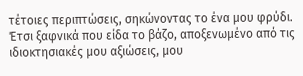τέτοιες περιπτώσεις, σηκώνοντας το ένα μου φρύδι. Έτσι ξαφνικά που είδα το βάζο, αποξενωμένο από τις ιδιοκτησιακές μου αξιώσεις, μου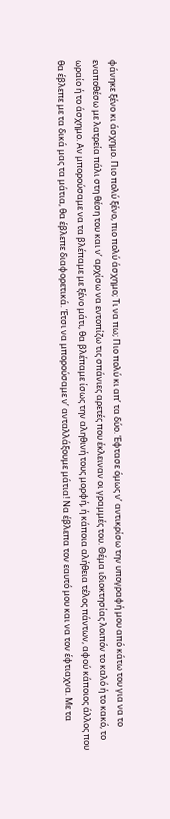φάνηκε ξένο κι άσχημο. Πιο πολύ ξένο, πιο πολύ άσχημο; Τι να πω; Πιο πολύ κι απ’ τα δύο. Έφτασε όμως ν’ αντικρίσω την υπογραφή μου από κάτω του για να το εναποθέσω με λατρεία πάλι στη θέση του και ν’ αρχίσω να εντοπίζω τις σπάνιες αρετές που έκλειναν οι γραμμές του. Θέμα ιδιοκτησίας λοιπόν το καλό ή το κακό, το ωραίο ή το άσχημο. Αν μπορούσαμε να τα βλέπαμε με ξένο μάτι, θα βλέπαμε ίσως την αληθινή τους μορφή, ή κάποια αλήθεια τέλος πάντων, αφού κάποιος άλλος που θα έβλεπε με τα δικά μας τα μάτια, θα έβλεπε διαφορετικά. Έτσι να μπορούσαμε ν’ ανταλλάξουμε μάτια! Να έβλεπα τον εαυτό μου και να τον έφτιαχνα. Με τα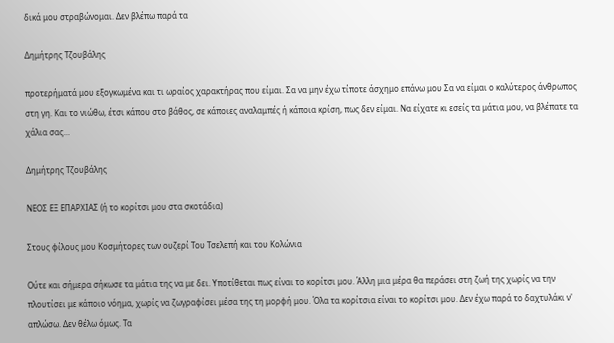δικά μου στραβώνομαι. Δεν βλέπω παρά τα

Δημήτρης Τζουβάλης

προτερήματά μου εξογκωμένα και τι ωραίος χαρακτήρας που είμαι. Σα να μην έχω τίποτε άσχημο επάνω μου Σα να είμαι ο καλύτερος άνθρωπος στη γη. Και το νιώθω, έτσι κάπου στο βάθος, σε κάποιες αναλαμπές ή κάποια κρίση, πως δεν είμαι. Να είχατε κι εσείς τα μάτια μου, να βλέπατε τα χάλια σας…

Δημήτρης Τζουβάλης

ΝΕΟΣ ΕΞ ΕΠΑΡΧΙΑΣ (ή το κορίτσι μου στα σκοτάδια)

Στους φίλους μου Κοσμήτορες των ουζερί Του Τσελεπή και του Κολώνια

Ούτε και σήμερα σήκωσε τα μάτια της να με δει. Υποτίθεται πως είναι το κορίτσι μου. Άλλη μια μέρα θα περάσει στη ζωή της χωρίς να την πλουτίσει με κάποιο νόημα, χωρίς να ζωγραφίσει μέσα της τη μορφή μου. Όλα τα κορίτσια είναι το κορίτσι μου. Δεν έχω παρά το δαχτυλάκι ν' απλώσω. Δεν θέλω όμως. Τα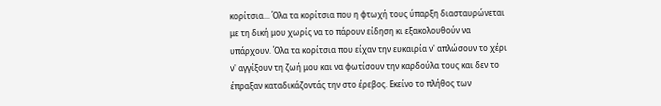κορίτσια... Όλα τα κορίτσια που η φτωχή τους ύπαρξη διασταυρώνεται με τη δική μου χωρίς να το πάρουν είδηση κι εξακολουθούν να υπάρχουν. Όλα τα κορίτσια που είχαν την ευκαιρία ν' απλώσουν το χέρι ν' αγγίξουν τη ζωή μου και να φωτίσουν την καρδούλα τους και δεν το έπραξαν καταδικάζοντάς την στο έρεβος. Εκείνο το πλήθος των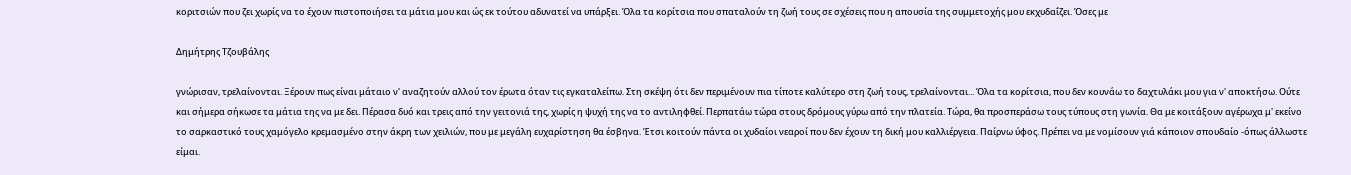κοριτσιών που ζει χωρίς να το έχουν πιστοποιήσει τα μάτια μου και ώς εκ τούτου αδυνατεί να υπάρξει. Όλα τα κορίτσια που σπαταλούν τη ζωή τους σε σχέσεις που η απουσία της συμμετοχής μου εκχυδαΐζει. Όσες με

Δημήτρης Τζουβάλης

γνώρισαν, τρελαίνονται. Ξέρουν πως είναι μάταιο ν' αναζητούν αλλού τον έρωτα όταν τις εγκαταλείπω. Στη σκέψη ότι δεν περιμένουν πια τίποτε καλύτερο στη ζωή τους, τρελαίνονται... Όλα τα κορίτσια, που δεν κουνάω το δαχτυλάκι μου για ν' αποκτήσω. Ούτε και σήμερα σήκωσε τα μάτια της να με δει. Πέρασα δυό και τρεις από την γειτονιά της, χωρίς η ψυχή της να το αντιληφθεί. Περπατάω τώρα στους δρόμους γύρω από την πλατεία. Τώρα, θα προσπεράσω τους τύπους στη γωνία. Θα με κοιτάξουν αγέρωχα μ' εκείνο το σαρκαστικό τους χαμόγελο κρεμασμένο στην άκρη των χειλιών, που με μεγάλη ευχαρίστηση θα έσβηνα. Έτσι κοιτούν πάντα οι χυδαίοι νεαροί που δεν έχουν τη δική μου καλλιέργεια. Παίρνω ύφος. Πρέπει να με νομίσουν γιά κάποιον σπουδαίο -όπως άλλωστε είμαι.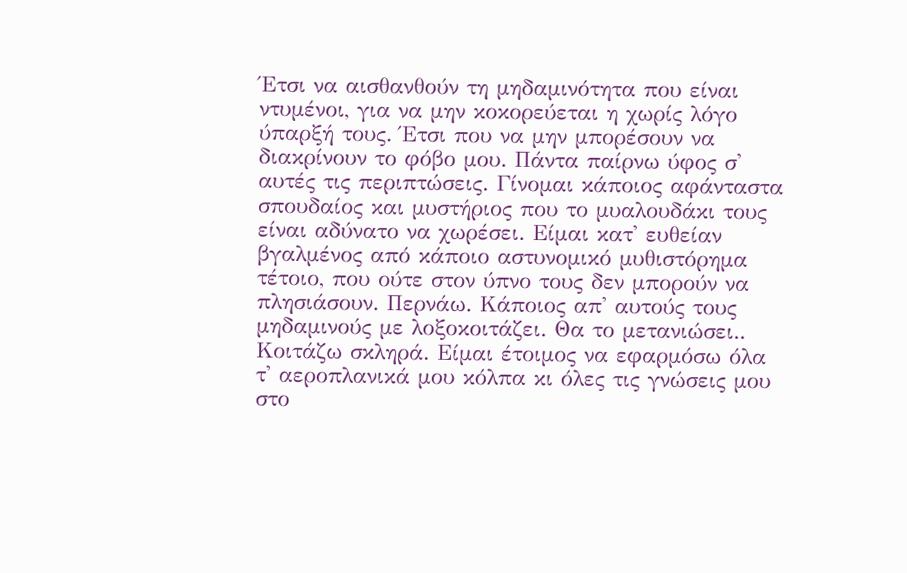Έτσι να αισθανθούν τη μηδαμινότητα που είναι ντυμένοι, για να μην κοκορεύεται η χωρίς λόγο ύπαρξή τους. Έτσι που να μην μπορέσουν να διακρίνουν το φόβο μου. Πάντα παίρνω ύφος σ' αυτές τις περιπτώσεις. Γίνομαι κάποιος αφάνταστα σπουδαίος και μυστήριος που το μυαλουδάκι τους είναι αδύνατο να χωρέσει. Είμαι κατ' ευθείαν βγαλμένος από κάποιο αστυνομικό μυθιστόρημα τέτοιο, που ούτε στον ύπνο τους δεν μπορούν να πλησιάσουν. Περνάω. Κάποιος απ' αυτούς τους μηδαμινούς με λοξοκοιτάζει. Θα το μετανιώσει.. Κοιτάζω σκληρά. Είμαι έτοιμος να εφαρμόσω όλα τ' αεροπλανικά μου κόλπα κι όλες τις γνώσεις μου στο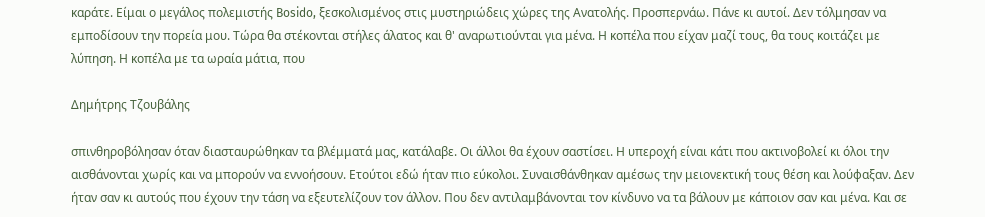καράτε. Είμαι ο μεγάλος πολεμιστής Bosido, ξεσκολισμένος στις μυστηριώδεις χώρες της Ανατολής. Προσπερνάω. Πάνε κι αυτοί. Δεν τόλμησαν να εμποδίσουν την πορεία μου. Τώρα θα στέκονται στήλες άλατος και θ' αναρωτιούνται για μένα. Η κοπέλα που είχαν μαζί τους, θα τους κοιτάζει με λύπηση. Η κοπέλα με τα ωραία μάτια, που

Δημήτρης Τζουβάλης

σπινθηροβόλησαν όταν διασταυρώθηκαν τα βλέμματά μας, κατάλαβε. Οι άλλοι θα έχουν σαστίσει. Η υπεροχή είναι κάτι που ακτινοβολεί κι όλοι την αισθάνονται χωρίς και να μπορούν να εννοήσουν. Ετούτοι εδώ ήταν πιο εύκολοι. Συναισθάνθηκαν αμέσως την μειονεκτική τους θέση και λούφαξαν. Δεν ήταν σαν κι αυτούς που έχουν την τάση να εξευτελίζουν τον άλλον. Που δεν αντιλαμβάνονται τον κίνδυνο να τα βάλουν με κάποιον σαν και μένα. Και σε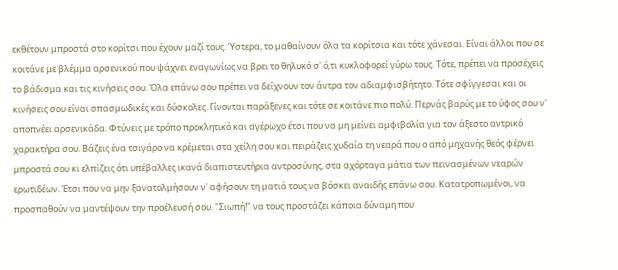εκθέτουν μπροστά στο κορίτσι που έχουν μαζί τους. Ύστερα, το μαθαίνουν όλα τα κορίτσια και τότε χάνεσαι. Είναι άλλοι που σε κοιτάνε με βλέμμα αρσενικού που ψάχνει εναγωνίως να βρει το θηλυκό σ' ό,τι κυκλοφορεί γύρω τους. Τότε, πρέπει να προσέχεις το βάδισμα και τις κινήσεις σου. Όλα επάνω σου πρέπει να δείχνουν τον άντρα τον αδιαμφισβήτητο. Τότε σφίγγεσαι και οι κινήσεις σου είναι σπασμωδικές και δύσκολες. Γίνονται παράξενες και τότε σε κοιτάνε πιο πολύ. Περνάς βαρύς με το ύφος σου ν' αποπνέει αρσενικάδα. Φτύνεις με τρόπο προκλητικό και αγέρωχο έτσι που να μη μείνει αμφιβολία για τον άξεστο αντρικό χαρακτήρα σου. Βάζεις ένα τσιγάρο να κρέμεται στα χείλη σου και πειράζεις χυδαία τη νεαρά που ο από μηχανής θεός φέρνει μπροστά σου κι ελπίζεις ότι υπέβαλλες ικανά διαπιστευτήρια αντροσύνης, στα αχόρταγα μάτια των πεινασμένων νεαρών ερωτιδέων. Έτσι που να μην ξανατολμήσουν ν' αφήσουν τη ματιά τους να βόσκει αναιδής επάνω σου. Κατατροπωμένοι, να προσπαθούν να μαντέψουν την προέλευσή σου. "Σιωπή!" να τους προστάζει κάποια δύναμη που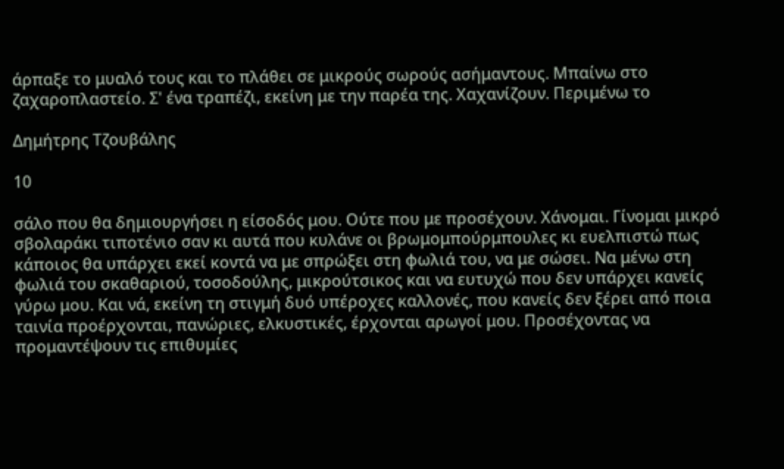άρπαξε το μυαλό τους και το πλάθει σε μικρούς σωρούς ασήμαντους. Μπαίνω στο ζαχαροπλαστείο. Σ' ένα τραπέζι, εκείνη με την παρέα της. Χαχανίζουν. Περιμένω το

Δημήτρης Τζουβάλης

10

σάλο που θα δημιουργήσει η είσοδός μου. Ούτε που με προσέχουν. Χάνομαι. Γίνομαι μικρό σβολαράκι τιποτένιο σαν κι αυτά που κυλάνε οι βρωμομπούρμπουλες κι ευελπιστώ πως κάποιος θα υπάρχει εκεί κοντά να με σπρώξει στη φωλιά του, να με σώσει. Να μένω στη φωλιά του σκαθαριού, τοσοδούλης, μικρούτσικος και να ευτυχώ που δεν υπάρχει κανείς γύρω μου. Και νά, εκείνη τη στιγμή δυό υπέροχες καλλονές, που κανείς δεν ξέρει από ποια ταινία προέρχονται, πανώριες, ελκυστικές, έρχονται αρωγοί μου. Προσέχοντας να προμαντέψουν τις επιθυμίες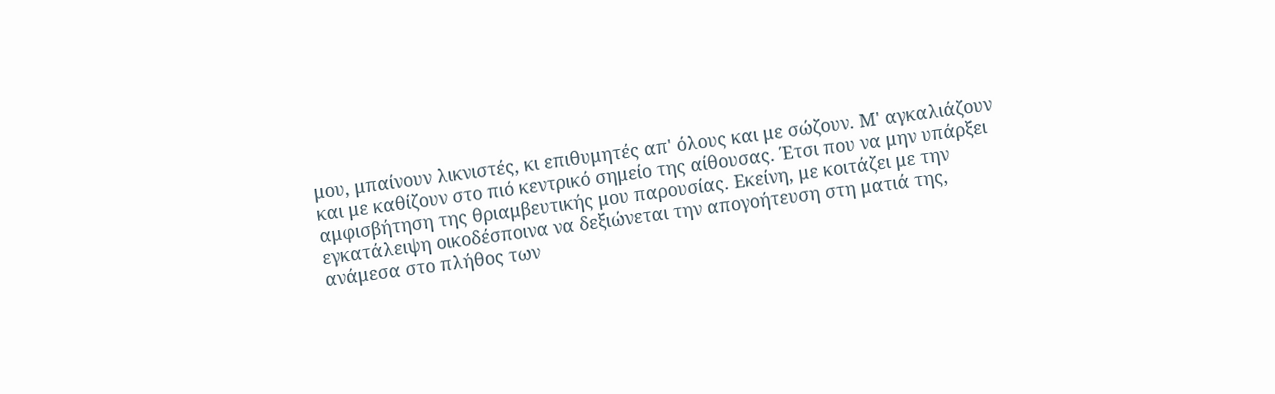μου, μπαίνουν λικνιστές, κι επιθυμητές απ' όλους και με σώζουν. Μ' αγκαλιάζουν και με καθίζουν στο πιό κεντρικό σημείο της αίθουσας. Έτσι που να μην υπάρξει αμφισβήτηση της θριαμβευτικής μου παρουσίας. Εκείνη, με κοιτάζει με την εγκατάλειψη οικοδέσποινα να δεξιώνεται την απογοήτευση στη ματιά της, ανάμεσα στο πλήθος των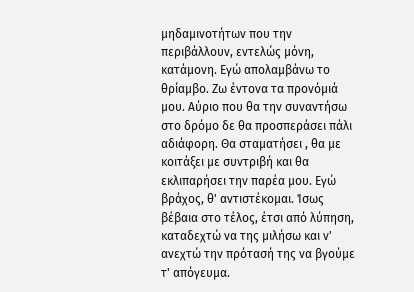μηδαμινοτήτων που την περιβάλλουν, εντελώς μόνη, κατάμονη. Εγώ απολαμβάνω το θρίαμβο. Ζω έντονα τα προνόμιά μου. Αύριο που θα την συναντήσω στο δρόμο δε θα προσπεράσει πάλι αδιάφορη. Θα σταματήσει , θα με κοιτάξει με συντριβή και θα εκλιπαρήσει την παρέα μου. Εγώ βράχος, θ' αντιστέκομαι. Ίσως βέβαια στο τέλος, έτσι από λύπηση, καταδεχτώ να της μιλήσω και ν' ανεχτώ την πρότασή της να βγούμε τ' απόγευμα.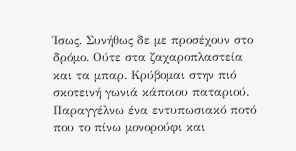Ίσως. Συνήθως δε με προσέχουν στο δρόμο. Ούτε στα ζαχαροπλαστεία και τα μπαρ. Κρύβομαι στην πιό σκοτεινή γωνιά κάποιου παταριού. Παραγγέλνω ένα εντυπωσιακό ποτό που το πίνω μονορούφι και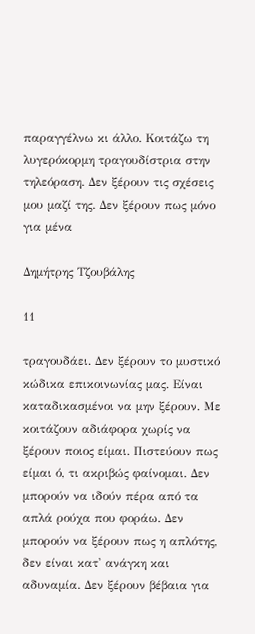παραγγέλνω κι άλλο. Κοιτάζω τη λυγερόκορμη τραγουδίστρια στην τηλεόραση. Δεν ξέρουν τις σχέσεις μου μαζί της. Δεν ξέρουν πως μόνο για μένα

Δημήτρης Τζουβάλης

11

τραγουδάει. Δεν ξέρουν το μυστικό κώδικα επικοινωνίας μας. Είναι καταδικασμένοι να μην ξέρουν. Με κοιτάζουν αδιάφορα χωρίς να ξέρουν ποιος είμαι. Πιστεύουν πως είμαι ό, τι ακριβώς φαίνομαι. Δεν μπορούν να ιδούν πέρα από τα απλά ρούχα που φοράω. Δεν μπορούν να ξέρουν πως η απλότης, δεν είναι κατ' ανάγκη και αδυναμία. Δεν ξέρουν βέβαια για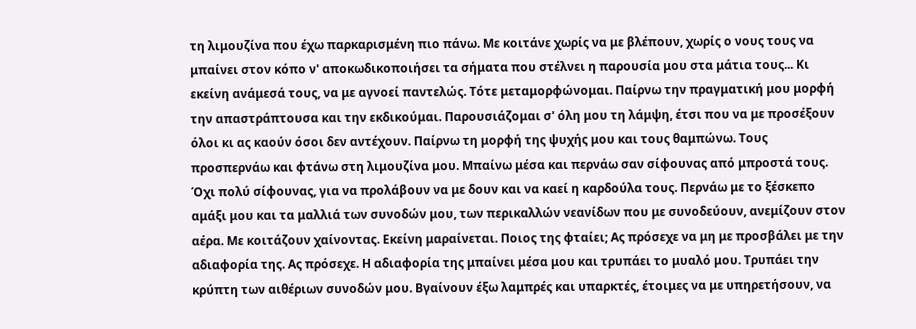τη λιμουζίνα που έχω παρκαρισμένη πιο πάνω. Με κοιτάνε χωρίς να με βλέπουν, χωρίς ο νους τους να μπαίνει στον κόπο ν' αποκωδικοποιήσει τα σήματα που στέλνει η παρουσία μου στα μάτια τους... Κι εκείνη ανάμεσά τους, να με αγνοεί παντελώς. Τότε μεταμορφώνομαι. Παίρνω την πραγματική μου μορφή την απαστράπτουσα και την εκδικούμαι. Παρουσιάζομαι σ' όλη μου τη λάμψη, έτσι που να με προσέξουν όλοι κι ας καούν όσοι δεν αντέχουν. Παίρνω τη μορφή της ψυχής μου και τους θαμπώνω. Τους προσπερνάω και φτάνω στη λιμουζίνα μου. Μπαίνω μέσα και περνάω σαν σίφουνας από μπροστά τους. Όχι πολύ σίφουνας, για να προλάβουν να με δουν και να καεί η καρδούλα τους. Περνάω με το ξέσκεπο αμάξι μου και τα μαλλιά των συνοδών μου, των περικαλλών νεανίδων που με συνοδεύουν, ανεμίζουν στον αέρα. Με κοιτάζουν χαίνοντας. Εκείνη μαραίνεται. Ποιος της φταίει; Ας πρόσεχε να μη με προσβάλει με την αδιαφορία της. Ας πρόσεχε. Η αδιαφορία της μπαίνει μέσα μου και τρυπάει το μυαλό μου. Τρυπάει την κρύπτη των αιθέριων συνοδών μου. Βγαίνουν έξω λαμπρές και υπαρκτές, έτοιμες να με υπηρετήσουν, να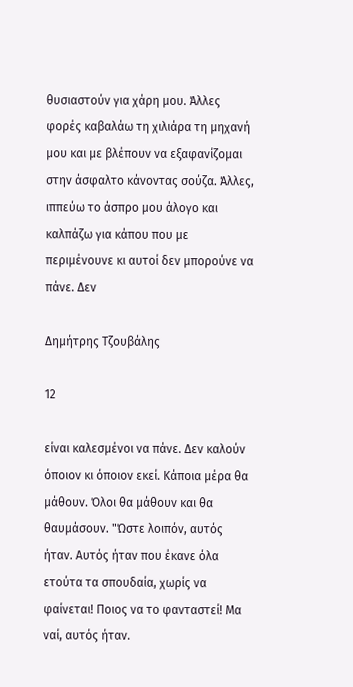θυσιαστούν για χάρη μου. Άλλες φορές καβαλάω τη χιλιάρα τη μηχανή μου και με βλέπουν να εξαφανίζομαι στην άσφαλτο κάνοντας σούζα. Άλλες, ιππεύω το άσπρο μου άλογο και καλπάζω για κάπου που με περιμένουνε κι αυτοί δεν μπορούνε να πάνε. Δεν

Δημήτρης Τζουβάλης

12

είναι καλεσμένοι να πάνε. Δεν καλούν όποιον κι όποιον εκεί. Κάποια μέρα θα μάθουν. Όλοι θα μάθουν και θα θαυμάσουν. "Ώστε λοιπόν, αυτός ήταν. Αυτός ήταν που έκανε όλα ετούτα τα σπουδαία, χωρίς να φαίνεται! Ποιος να το φανταστεί! Μα ναί, αυτός ήταν.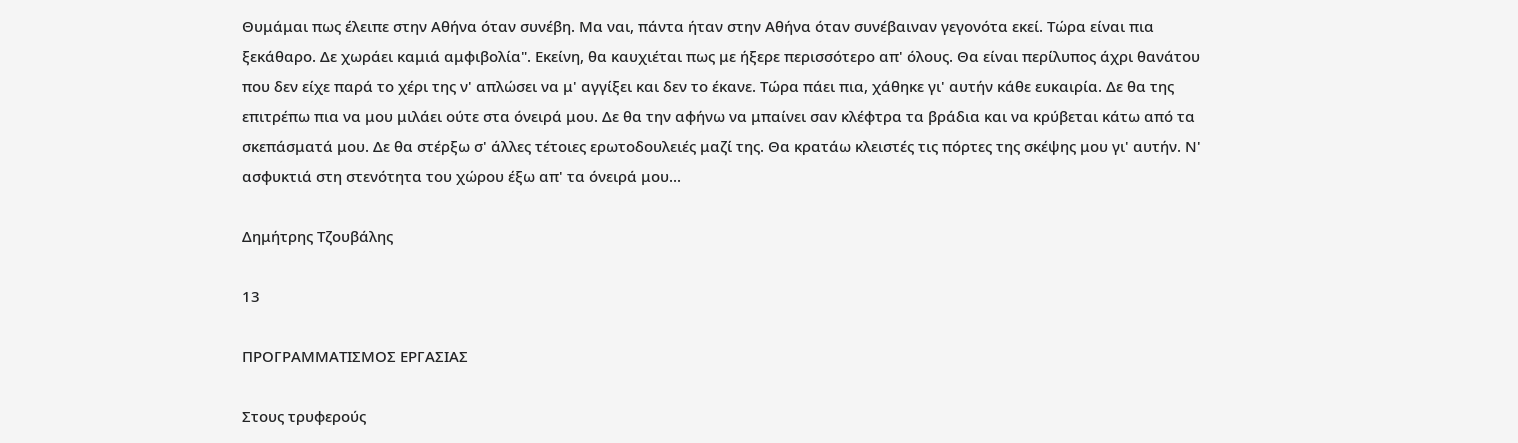Θυμάμαι πως έλειπε στην Αθήνα όταν συνέβη. Μα ναι, πάντα ήταν στην Αθήνα όταν συνέβαιναν γεγονότα εκεί. Τώρα είναι πια ξεκάθαρο. Δε χωράει καμιά αμφιβολία". Εκείνη, θα καυχιέται πως με ήξερε περισσότερο απ' όλους. Θα είναι περίλυπος άχρι θανάτου που δεν είχε παρά το χέρι της ν' απλώσει να μ' αγγίξει και δεν το έκανε. Τώρα πάει πια, χάθηκε γι' αυτήν κάθε ευκαιρία. Δε θα της επιτρέπω πια να μου μιλάει ούτε στα όνειρά μου. Δε θα την αφήνω να μπαίνει σαν κλέφτρα τα βράδια και να κρύβεται κάτω από τα σκεπάσματά μου. Δε θα στέρξω σ' άλλες τέτοιες ερωτοδουλειές μαζί της. Θα κρατάω κλειστές τις πόρτες της σκέψης μου γι' αυτήν. Ν' ασφυκτιά στη στενότητα του χώρου έξω απ' τα όνειρά μου...

Δημήτρης Τζουβάλης

13

ΠΡΟΓΡΑΜΜΑΤΙΣΜΟΣ ΕΡΓΑΣΙΑΣ

Στους τρυφερούς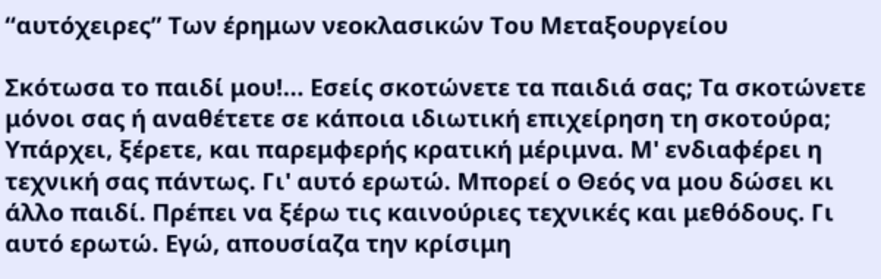“αυτόχειρες” Των έρημων νεοκλασικών Του Μεταξουργείου

Σκότωσα το παιδί μου!... Εσείς σκοτώνετε τα παιδιά σας; Τα σκοτώνετε μόνοι σας ή αναθέτετε σε κάποια ιδιωτική επιχείρηση τη σκοτούρα; Υπάρχει, ξέρετε, και παρεμφερής κρατική μέριμνα. Μ' ενδιαφέρει η τεχνική σας πάντως. Γι' αυτό ερωτώ. Μπορεί ο Θεός να μου δώσει κι άλλο παιδί. Πρέπει να ξέρω τις καινούριες τεχνικές και μεθόδους. Γι αυτό ερωτώ. Εγώ, απουσίαζα την κρίσιμη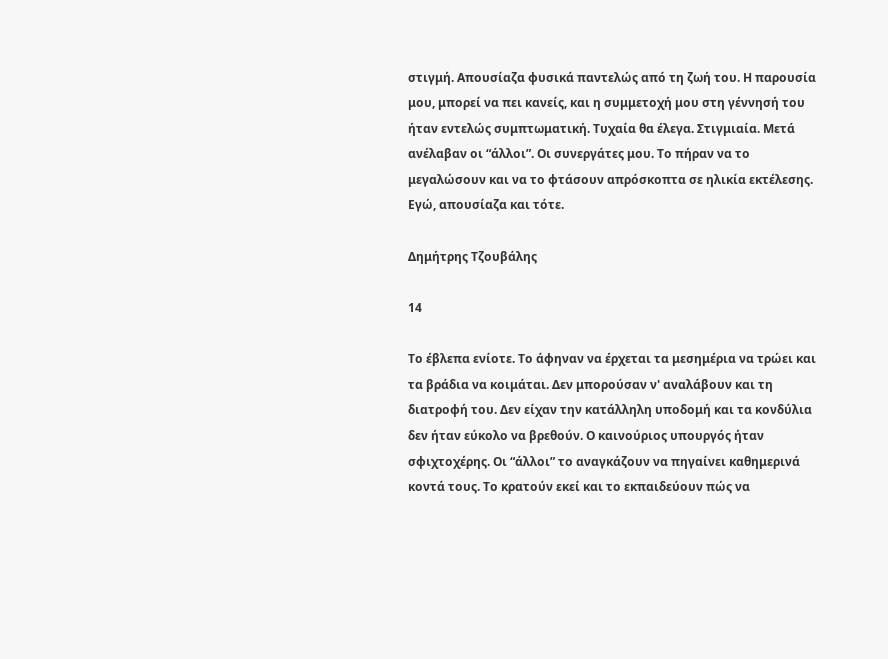στιγμή. Απουσίαζα φυσικά παντελώς από τη ζωή του. Η παρουσία μου, μπορεί να πει κανείς, και η συμμετοχή μου στη γέννησή του ήταν εντελώς συμπτωματική. Τυχαία θα έλεγα. Στιγμιαία. Μετά ανέλαβαν οι “άλλοι”. Οι συνεργάτες μου. Το πήραν να το μεγαλώσουν και να το φτάσουν απρόσκοπτα σε ηλικία εκτέλεσης. Εγώ, απουσίαζα και τότε.

Δημήτρης Τζουβάλης

14

Το έβλεπα ενίοτε. Το άφηναν να έρχεται τα μεσημέρια να τρώει και τα βράδια να κοιμάται. Δεν μπορούσαν ν' αναλάβουν και τη διατροφή του. Δεν είχαν την κατάλληλη υποδομή και τα κονδύλια δεν ήταν εύκολο να βρεθούν. Ο καινούριος υπουργός ήταν σφιχτοχέρης. Οι “άλλοι” το αναγκάζουν να πηγαίνει καθημερινά κοντά τους. Το κρατούν εκεί και το εκπαιδεύουν πώς να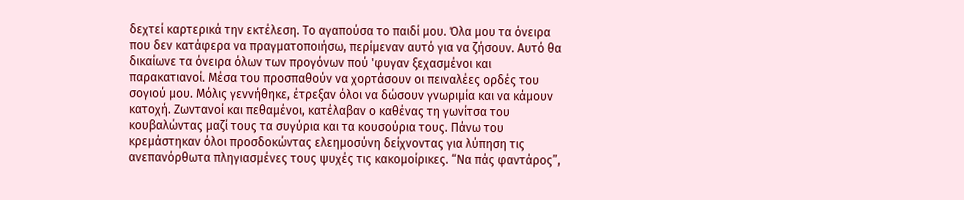δεχτεί καρτερικά την εκτέλεση. Το αγαπούσα το παιδί μου. Όλα μου τα όνειρα που δεν κατάφερα να πραγματοποιήσω, περίμεναν αυτό για να ζήσουν. Αυτό θα δικαίωνε τα όνειρα όλων των προγόνων πού 'φυγαν ξεχασμένοι και παρακατιανοί. Μέσα του προσπαθούν να χορτάσουν οι πειναλέες ορδές του σογιού μου. Μόλις γεννήθηκε, έτρεξαν όλοι να δώσουν γνωριμία και να κάμουν κατοχή. Ζωντανοί και πεθαμένοι, κατέλαβαν ο καθένας τη γωνίτσα του κουβαλώντας μαζί τους τα συγύρια και τα κουσούρια τους. Πάνω του κρεμάστηκαν όλοι προσδοκώντας ελεημοσύνη δείχνοντας για λύπηση τις ανεπανόρθωτα πληγιασμένες τους ψυχές τις κακομοίρικες. “Να πάς φαντάρος”,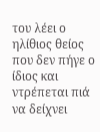του λέει ο ηλίθιος θείος που δεν πήγε ο ίδιος και ντρέπεται πιά να δείχνει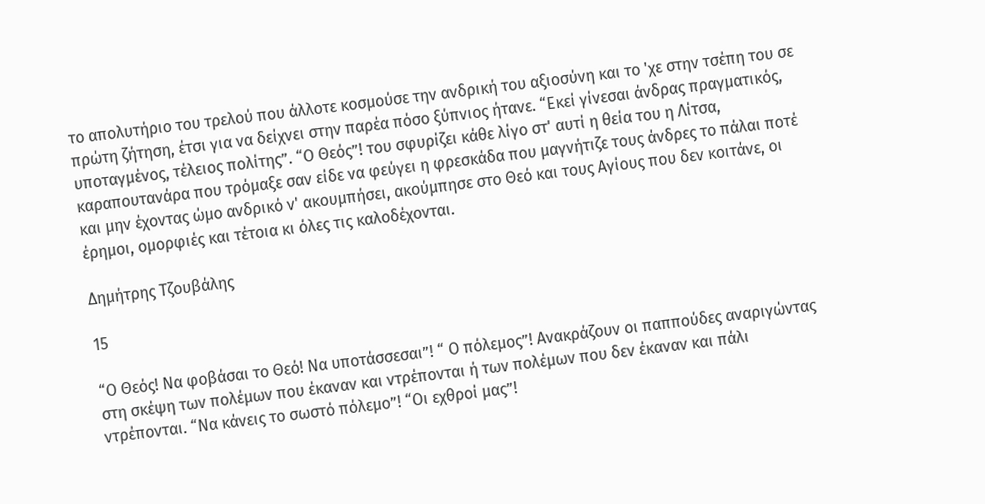το απολυτήριο του τρελού που άλλοτε κοσμούσε την ανδρική του αξιοσύνη και το 'χε στην τσέπη του σε πρώτη ζήτηση, έτσι για να δείχνει στην παρέα πόσο ξύπνιος ήτανε. “Εκεί γίνεσαι άνδρας πραγματικός, υποταγμένος, τέλειος πολίτης”. “Ο Θεός”! του σφυρίζει κάθε λίγο στ' αυτί η θεία του η Λίτσα, καραπουτανάρα που τρόμαξε σαν είδε να φεύγει η φρεσκάδα που μαγνήτιζε τους άνδρες το πάλαι ποτέ και μην έχοντας ώμο ανδρικό ν' ακουμπήσει, ακούμπησε στο Θεό και τους Αγίους που δεν κοιτάνε, οι έρημοι, ομορφιές και τέτοια κι όλες τις καλοδέχονται.

Δημήτρης Τζουβάλης

15

“Ο Θεός! Να φοβάσαι το Θεό! Να υποτάσσεσαι”! “ Ο πόλεμος”! Ανακράζουν οι παππούδες αναριγώντας στη σκέψη των πολέμων που έκαναν και ντρέπονται ή των πολέμων που δεν έκαναν και πάλι ντρέπονται. “Να κάνεις το σωστό πόλεμο”! “Οι εχθροί μας”!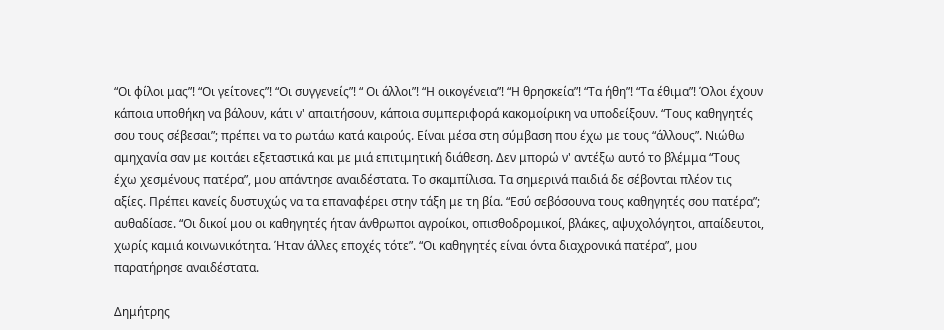“Οι φίλοι μας”! “Οι γείτονες”! “Οι συγγενείς”! “ Οι άλλοι”! “Η οικογένεια”! “Η θρησκεία”! “Τα ήθη”! “Τα έθιμα”! Όλοι έχουν κάποια υποθήκη να βάλουν, κάτι ν' απαιτήσουν, κάποια συμπεριφορά κακομοίρικη να υποδείξουν. “Τους καθηγητές σου τους σέβεσαι”; πρέπει να το ρωτάω κατά καιρούς. Είναι μέσα στη σύμβαση που έχω με τους “άλλους”. Νιώθω αμηχανία σαν με κοιτάει εξεταστικά και με μιά επιτιμητική διάθεση. Δεν μπορώ ν' αντέξω αυτό το βλέμμα “Τους έχω χεσμένους πατέρα”, μου απάντησε αναιδέστατα. Το σκαμπίλισα. Τα σημερινά παιδιά δε σέβονται πλέον τις αξίες. Πρέπει κανείς δυστυχώς να τα επαναφέρει στην τάξη με τη βία. “Εσύ σεβόσουνα τους καθηγητές σου πατέρα”; αυθαδίασε. “Οι δικοί μου οι καθηγητές ήταν άνθρωποι αγροίκοι, οπισθοδρομικοί, βλάκες, αψυχολόγητοι, απαίδευτοι, χωρίς καμιά κοινωνικότητα. Ήταν άλλες εποχές τότε”. “Οι καθηγητές είναι όντα διαχρονικά πατέρα”, μου παρατήρησε αναιδέστατα.

Δημήτρης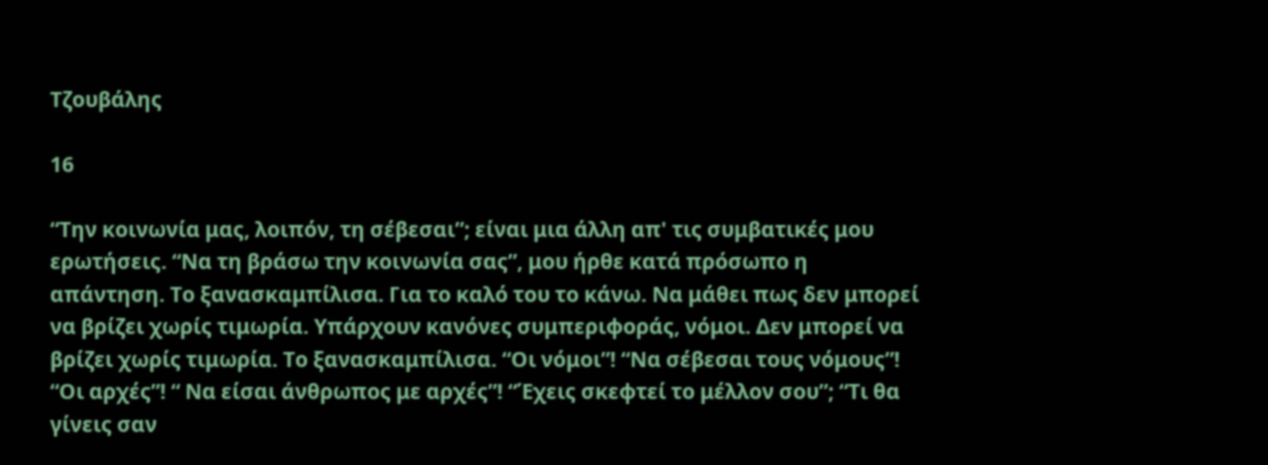Τζουβάλης

16

“Την κοινωνία μας, λοιπόν, τη σέβεσαι”; είναι μια άλλη απ' τις συμβατικές μου ερωτήσεις. “Να τη βράσω την κοινωνία σας”, μου ήρθε κατά πρόσωπο η απάντηση. Το ξανασκαμπίλισα. Για το καλό του το κάνω. Να μάθει πως δεν μπορεί να βρίζει χωρίς τιμωρία. Υπάρχουν κανόνες συμπεριφοράς, νόμοι. Δεν μπορεί να βρίζει χωρίς τιμωρία. Το ξανασκαμπίλισα. “Οι νόμοι”! “Να σέβεσαι τους νόμους”! “Οι αρχές”! “ Να είσαι άνθρωπος με αρχές”! “Έχεις σκεφτεί το μέλλον σου”; “Τι θα γίνεις σαν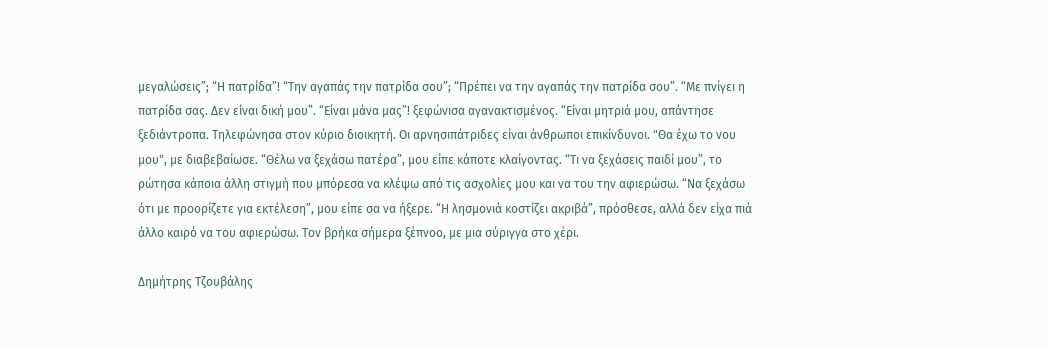μεγαλώσεις”; “Η πατρίδα”! “Την αγαπάς την πατρίδα σου”; “Πρέπει να την αγαπάς την πατρίδα σου”. “Με πνίγει η πατρίδα σας. Δεν είναι δική μου”. “Είναι μάνα μας”! ξεφώνισα αγανακτισμένος. “Είναι μητριά μου, απάντησε ξεδιάντροπα. Τηλεφώνησα στον κύριο διοικητή. Οι αρνησιπάτριδες είναι άνθρωποι επικίνδυνοι. "Θα έχω το νου μου", με διαβεβαίωσε. “Θέλω να ξεχάσω πατέρα”, μου είπε κάποτε κλαίγοντας. “Τι να ξεχάσεις παιδί μου”, το ρώτησα κάποια άλλη στιγμή που μπόρεσα να κλέψω από τις ασχολίες μου και να του την αφιερώσω. “Να ξεχάσω ότι με προορίζετε για εκτέλεση”, μου είπε σα να ήξερε. “Η λησμονιά κοστίζει ακριβά”, πρόσθεσε, αλλά δεν είχα πιά άλλο καιρό να του αφιερώσω. Τον βρήκα σήμερα ξέπνοο, με μια σύριγγα στο χέρι.

Δημήτρης Τζουβάλης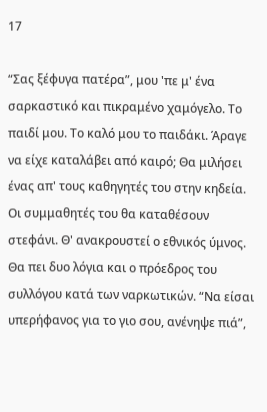17

“Σας ξέφυγα πατέρα”, μου 'πε μ' ένα σαρκαστικό και πικραμένο χαμόγελο. Το παιδί μου. Το καλό μου το παιδάκι. Άραγε να είχε καταλάβει από καιρό; Θα μιλήσει ένας απ' τους καθηγητές του στην κηδεία. Οι συμμαθητές του θα καταθέσουν στεφάνι. Θ' ανακρουστεί ο εθνικός ύμνος. Θα πει δυο λόγια και ο πρόεδρος του συλλόγου κατά των ναρκωτικών. “Να είσαι υπερήφανος για το γιο σου, ανένηψε πιά”,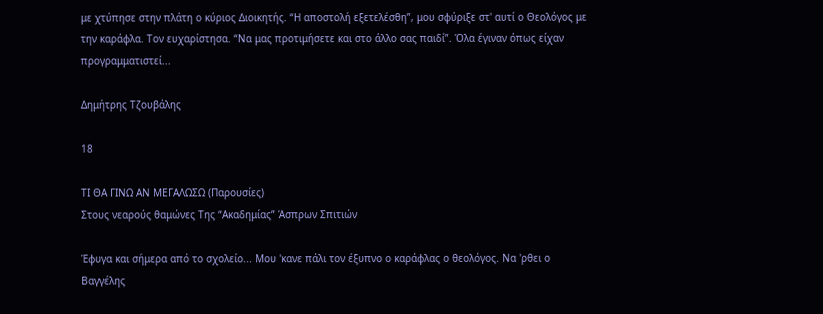με χτύπησε στην πλάτη ο κύριος Διοικητής. “Η αποστολή εξετελέσθη”, μου σφύριξε στ' αυτί ο Θεολόγος με την καράφλα. Τον ευχαρίστησα. “Να μας προτιμήσετε και στο άλλο σας παιδί”. Όλα έγιναν όπως είχαν προγραμματιστεί...

Δημήτρης Τζουβάλης

18

ΤΙ ΘΑ ΓΙΝΩ ΑΝ ΜΕΓΑΛΩΣΩ (Παρουσίες)
Στους νεαρούς θαμώνες Της “Ακαδημίας” Άσπρων Σπιτιών

Έφυγα και σήμερα από το σχολείο... Μου 'κανε πάλι τον έξυπνο ο καράφλας ο θεολόγος. Να 'ρθει ο Βαγγέλης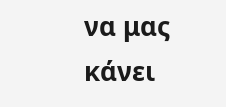να μας κάνει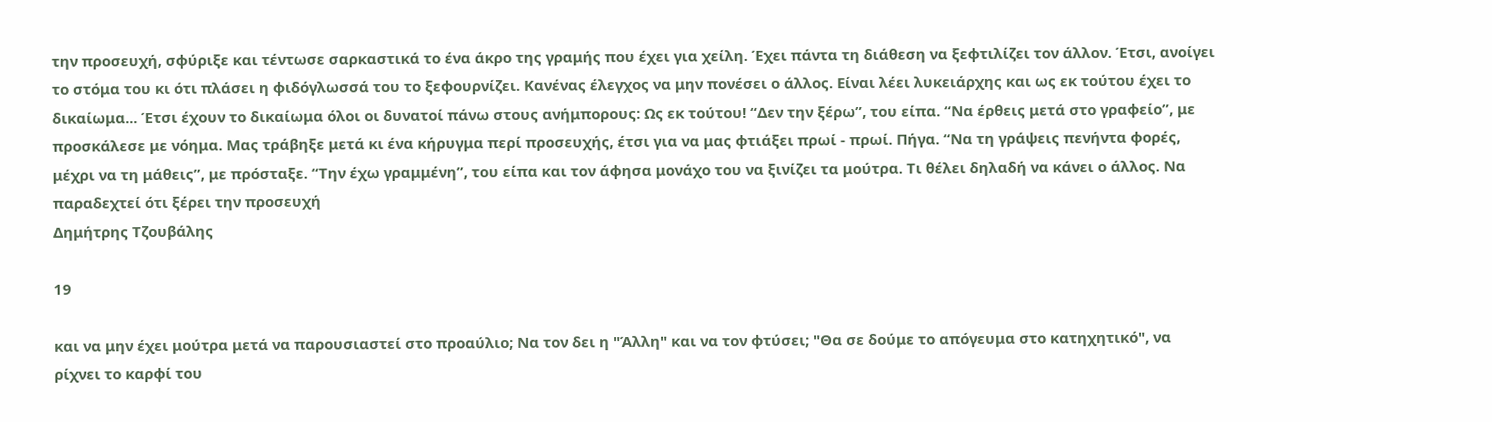την προσευχή, σφύριξε και τέντωσε σαρκαστικά το ένα άκρο της γραμής που έχει για χείλη. Έχει πάντα τη διάθεση να ξεφτιλίζει τον άλλον. Έτσι, ανοίγει το στόμα του κι ότι πλάσει η φιδόγλωσσά του το ξεφουρνίζει. Κανένας έλεγχος να μην πονέσει ο άλλος. Είναι λέει λυκειάρχης και ως εκ τούτου έχει το δικαίωμα... Έτσι έχουν το δικαίωμα όλοι οι δυνατοί πάνω στους ανήμπορους: Ως εκ τούτου! “Δεν την ξέρω”, του είπα. “Να έρθεις μετά στο γραφείο”, με προσκάλεσε με νόημα. Μας τράβηξε μετά κι ένα κήρυγμα περί προσευχής, έτσι για να μας φτιάξει πρωί - πρωί. Πήγα. “Να τη γράψεις πενήντα φορές, μέχρι να τη μάθεις”, με πρόσταξε. “Την έχω γραμμένη”, του είπα και τον άφησα μονάχο του να ξινίζει τα μούτρα. Τι θέλει δηλαδή να κάνει ο άλλος. Να παραδεχτεί ότι ξέρει την προσευχή
Δημήτρης Τζουβάλης

19

και να μην έχει μούτρα μετά να παρουσιαστεί στο προαύλιο; Να τον δει η "Άλλη" και να τον φτύσει; "Θα σε δούμε το απόγευμα στο κατηχητικό", να ρίχνει το καρφί του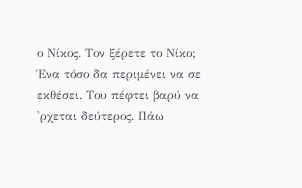ο Νίκος. Τον ξέρετε το Νίκο; Ένα τόσο δα περιμένει να σε εκθέσει. Του πέφτει βαρύ να 'ρχεται δεύτερος. Πάω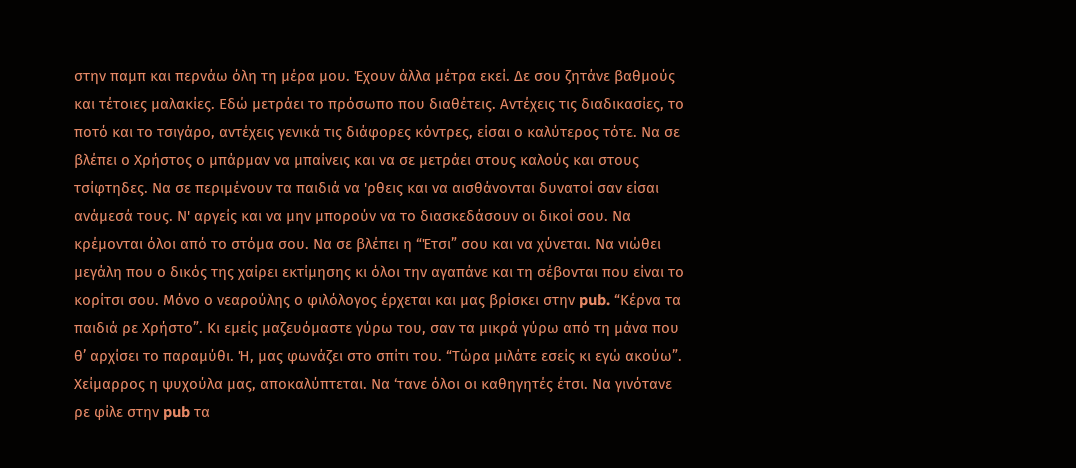στην παμπ και περνάω όλη τη μέρα μου. Έχουν άλλα μέτρα εκεί. Δε σου ζητάνε βαθμούς και τέτοιες μαλακίες. Εδώ μετράει το πρόσωπο που διαθέτεις. Αντέχεις τις διαδικασίες, το ποτό και το τσιγάρο, αντέχεις γενικά τις διάφορες κόντρες, είσαι ο καλύτερος τότε. Να σε βλέπει ο Χρήστος ο μπάρμαν να μπαίνεις και να σε μετράει στους καλούς και στους τσίφτηδες. Να σε περιμένουν τα παιδιά να 'ρθεις και να αισθάνονται δυνατοί σαν είσαι ανάμεσά τους. Ν' αργείς και να μην μπορούν να το διασκεδάσουν οι δικοί σου. Να κρέμονται όλοι από το στόμα σου. Να σε βλέπει η “Έτσι” σου και να χύνεται. Να νιώθει μεγάλη που ο δικός της χαίρει εκτίμησης κι όλοι την αγαπάνε και τη σέβονται που είναι το κορίτσι σου. Μόνο ο νεαρούλης ο φιλόλογος έρχεται και μας βρίσκει στην pub. “Κέρνα τα παιδιά ρε Χρήστο”. Κι εμείς μαζευόμαστε γύρω του, σαν τα μικρά γύρω από τη μάνα που θ’ αρχίσει το παραμύθι. Ή, μας φωνάζει στο σπίτι του. “Τώρα μιλάτε εσείς κι εγώ ακούω”. Χείμαρρος η ψυχούλα μας, αποκαλύπτεται. Να ‘τανε όλοι οι καθηγητές έτσι. Να γινότανε ρε φίλε στην pub τα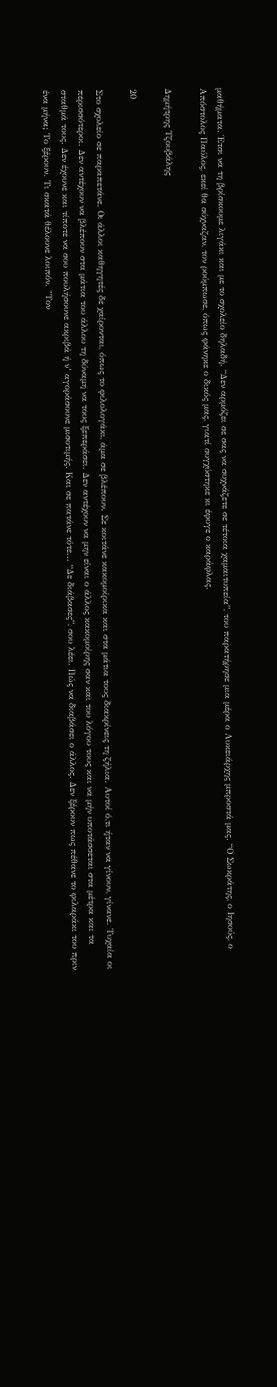μαθήματα. Έτσι να τη βρίσκουμε λιγάκι και με το σχολείο δηλαδή. “Δεν αρμόζει σε σας να συχνάζετε σε τέτοια χαμαιτυπεία”, του παρατήρησε μια μέρα ο Λυκειάρχης μπροστά μας. “Ο Σωκράτης, ο Ιησούς, ο Απόστολος Παύλος, εκεί θα σύχναζαν, τον ρούμπωσε, όπως φάνηκε ο δικός μας, γιατί συγχύστηκε κι έφυγε ο καράφλας.

Δημήτρης Τζουβάλης

20

Στο σχολείο σε παραπετάνε. Οι άλλοι καθηγητές δε χαίρονται, όπως το φιλολογάκι, άμα σε βλέπουν. Σε κοιτάνε κακομοίρικα και στα μάτια τους διακρίνεις τη ζήλια. Αυτοί ό,τι ήταν να γίνουν, γίνανε. Τυχαία οι περισσότεροι. Δεν αντέχουν να βλέπουν στα μάτια του άλλου τη δύναμη να τους ξεπεράσει. Δεν αντέχουν να μην είναι ο άλλος κακομοίρης σαν και του λόγου τους και να μήν υποτάσσεται στα μέτρα και τα σταθμά τους. Δεν έχουνε και τίποτε να σου πουλήσουνε ακριβά ή ν’ αγοράσουνε μισοτιμής. Και σε πατάνε τότε... “Δε διάβασες”, σου λέει. Πώς να διαβάσει ο άλλος. Δεν ξέρουν πως πέθανε το φιλαράκι του πριν ένα μήνα; Το ξέρουν. Τι σκατά θέλουνε λοιπόν. "Τον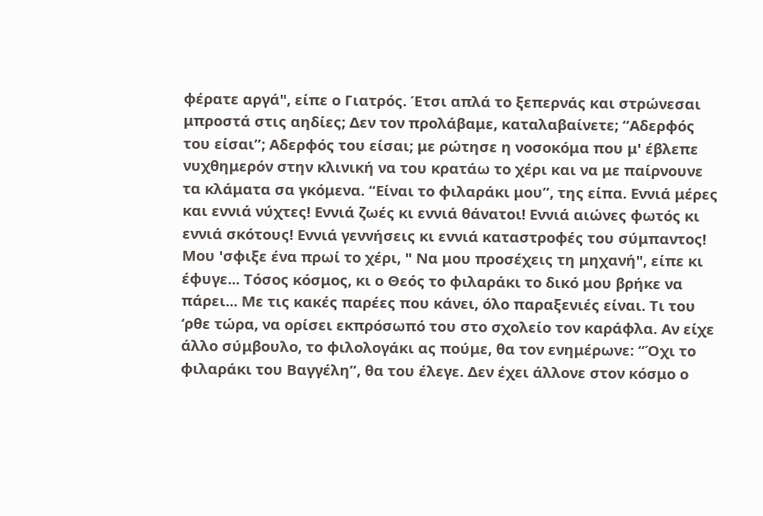φέρατε αργά", είπε ο Γιατρός. Έτσι απλά το ξεπερνάς και στρώνεσαι μπροστά στις αηδίες; Δεν τον προλάβαμε, καταλαβαίνετε; “Αδερφός του είσαι”; Αδερφός του είσαι; με ρώτησε η νοσοκόμα που μ' έβλεπε νυχθημερόν στην κλινική να του κρατάω το χέρι και να με παίρνουνε τα κλάματα σα γκόμενα. “Είναι το φιλαράκι μου”, της είπα. Εννιά μέρες και εννιά νύχτες! Εννιά ζωές κι εννιά θάνατοι! Εννιά αιώνες φωτός κι εννιά σκότους! Εννιά γεννήσεις κι εννιά καταστροφές του σύμπαντος! Μου 'σφιξε ένα πρωί το χέρι, " Να μου προσέχεις τη μηχανή", είπε κι έφυγε... Τόσος κόσμος, κι ο Θεός το φιλαράκι το δικό μου βρήκε να πάρει... Με τις κακές παρέες που κάνει, όλο παραξενιές είναι. Τι του ‘ρθε τώρα, να ορίσει εκπρόσωπό του στο σχολείο τον καράφλα. Αν είχε άλλο σύμβουλο, το φιλολογάκι ας πούμε, θα τον ενημέρωνε: “Όχι το φιλαράκι του Βαγγέλη”, θα του έλεγε. Δεν έχει άλλονε στον κόσμο ο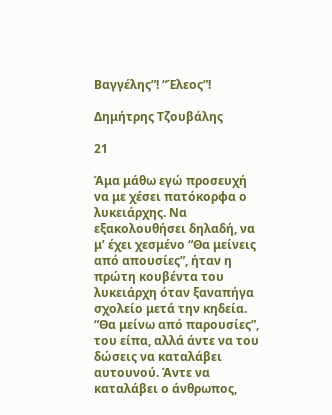Βαγγέλης”! “Έλεος”!

Δημήτρης Τζουβάλης

21

Άμα μάθω εγώ προσευχή να με χέσει πατόκορφα ο λυκειάρχης. Να εξακολουθήσει δηλαδή, να μ’ έχει χεσμένο “Θα μείνεις από απουσίες”, ήταν η πρώτη κουβέντα του λυκειάρχη όταν ξαναπήγα σχολείο μετά την κηδεία. “Θα μείνω από παρουσίες”, του είπα, αλλά άντε να του δώσεις να καταλάβει αυτουνού. Άντε να καταλάβει ο άνθρωπος,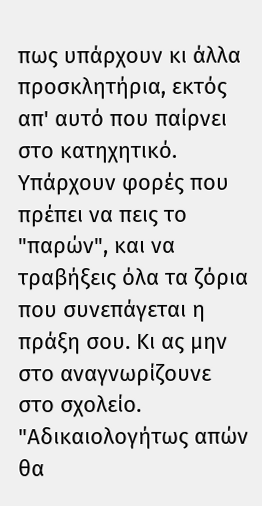πως υπάρχουν κι άλλα προσκλητήρια, εκτός απ' αυτό που παίρνει στο κατηχητικό. Υπάρχουν φορές που πρέπει να πεις το "παρών", και να τραβήξεις όλα τα ζόρια που συνεπάγεται η πράξη σου. Κι ας μην στο αναγνωρίζουνε στο σχολείο. "Αδικαιολογήτως απών θα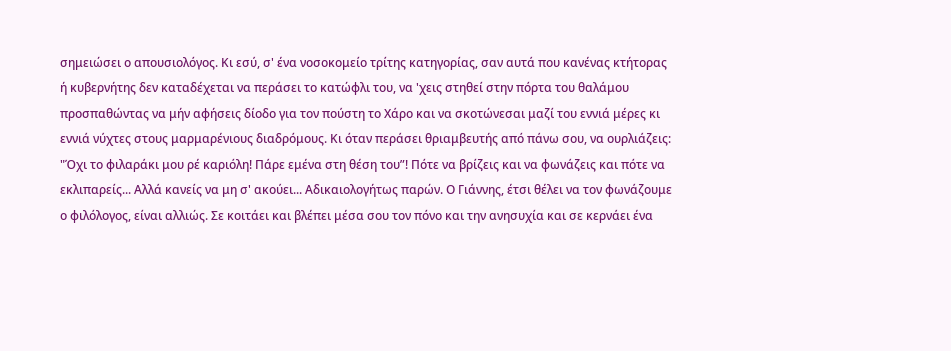σημειώσει ο απουσιολόγος. Κι εσύ, σ' ένα νοσοκομείο τρίτης κατηγορίας, σαν αυτά που κανένας κτήτορας ή κυβερνήτης δεν καταδέχεται να περάσει το κατώφλι του, να 'χεις στηθεί στην πόρτα του θαλάμου προσπαθώντας να μήν αφήσεις δίοδο για τον πούστη το Χάρο και να σκοτώνεσαι μαζί του εννιά μέρες κι εννιά νύχτες στους μαρμαρένιους διαδρόμους. Κι όταν περάσει θριαμβευτής από πάνω σου, να ουρλιάζεις: "Όχι το φιλαράκι μου ρέ καριόλη! Πάρε εμένα στη θέση του”! Πότε να βρίζεις και να φωνάζεις και πότε να εκλιπαρείς... Αλλά κανείς να μη σ' ακούει... Αδικαιολογήτως παρών. Ο Γιάννης, έτσι θέλει να τον φωνάζουμε ο φιλόλογος, είναι αλλιώς. Σε κοιτάει και βλέπει μέσα σου τον πόνο και την ανησυχία και σε κερνάει ένα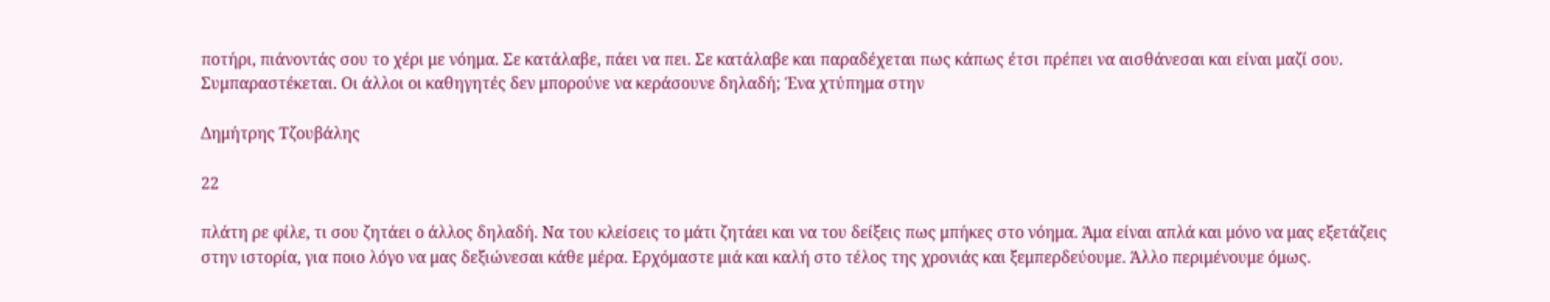ποτήρι, πιάνοντάς σου το χέρι με νόημα. Σε κατάλαβε, πάει να πει. Σε κατάλαβε και παραδέχεται πως κάπως έτσι πρέπει να αισθάνεσαι και είναι μαζί σου. Συμπαραστέκεται. Οι άλλοι οι καθηγητές δεν μπορούνε να κεράσουνε δηλαδή; Ένα χτύπημα στην

Δημήτρης Τζουβάλης

22

πλάτη ρε φίλε, τι σου ζητάει ο άλλος δηλαδή. Να του κλείσεις το μάτι ζητάει και να του δείξεις πως μπήκες στο νόημα. Άμα είναι απλά και μόνο να μας εξετάζεις στην ιστορία, για ποιο λόγο να μας δεξιώνεσαι κάθε μέρα. Ερχόμαστε μιά και καλή στο τέλος της χρονιάς και ξεμπερδεύουμε. Άλλο περιμένουμε όμως.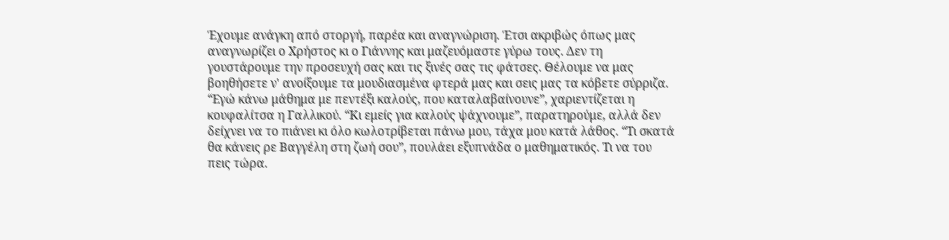Έχουμε ανάγκη από στοργή, παρέα και αναγνώριση. Έτσι ακριβώς όπως μας αναγνωρίζει ο Χρήστος κι ο Γιάννης και μαζευόμαστε γύρω τους. Δεν τη γουστάρουμε την προσευχή σας και τις ξινές σας τις φάτσες. Θέλουμε να μας βοηθήσετε ν' ανοίξουμε τα μουδιασμένα φτερά μας και σεις μας τα κόβετε σύρριζα. “Εγώ κάνω μάθημα με πεντέξι καλούς, που καταλαβαίνουνε”, χαριεντίζεται η κουφαλίτσα η Γαλλικού. “Κι εμείς για καλούς ψάχνουμε”, παρατηρούμε, αλλά δεν δείχνει να το πιάνει κι όλο κωλοτρίβεται πάνω μου, τάχα μου κατά λάθος. “Τι σκατά θα κάνεις ρε Βαγγέλη στη ζωή σου”, πουλάει εξυπνάδα ο μαθηματικός. Τι να του πεις τώρα.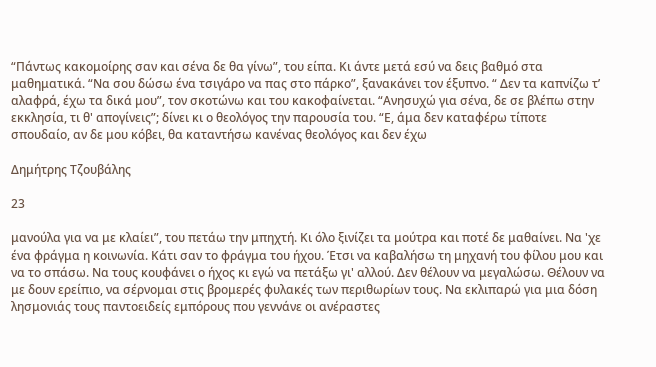“Πάντως κακομοίρης σαν και σένα δε θα γίνω”, του είπα. Κι άντε μετά εσύ να δεις βαθμό στα μαθηματικά. “Να σου δώσω ένα τσιγάρο να πας στο πάρκο”, ξανακάνει τον έξυπνο. “ Δεν τα καπνίζω τ’ αλαφρά, έχω τα δικά μου”, τον σκοτώνω και του κακοφαίνεται. “Ανησυχώ για σένα, δε σε βλέπω στην εκκλησία, τι θ' απογίνεις”; δίνει κι ο θεολόγος την παρουσία του. “Ε, άμα δεν καταφέρω τίποτε σπουδαίο, αν δε μου κόβει, θα καταντήσω κανένας θεολόγος και δεν έχω

Δημήτρης Τζουβάλης

23

μανούλα για να με κλαίει”, του πετάω την μπηχτή. Κι όλο ξινίζει τα μούτρα και ποτέ δε μαθαίνει. Να 'χε ένα φράγμα η κοινωνία. Κάτι σαν το φράγμα του ήχου. Έτσι να καβαλήσω τη μηχανή του φίλου μου και να το σπάσω. Να τους κουφάνει ο ήχος κι εγώ να πετάξω γι' αλλού. Δεν θέλουν να μεγαλώσω. Θέλουν να με δουν ερείπιο, να σέρνομαι στις βρομερές φυλακές των περιθωρίων τους. Να εκλιπαρώ για μια δόση λησμονιάς τους παντοειδείς εμπόρους που γεννάνε οι ανέραστες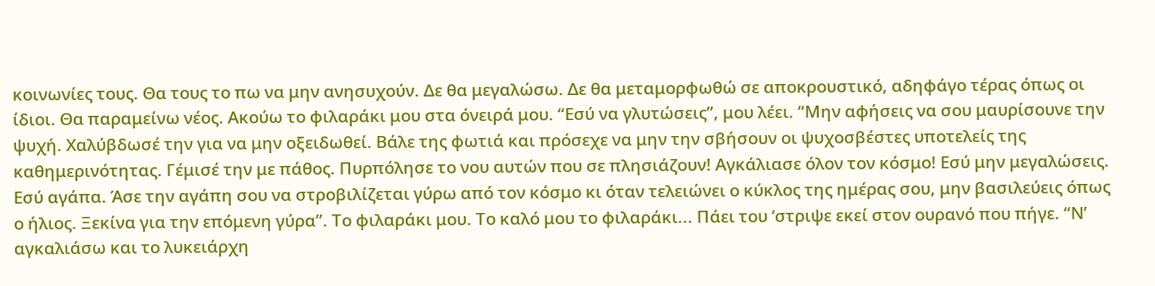κοινωνίες τους. Θα τους το πω να μην ανησυχούν. Δε θα μεγαλώσω. Δε θα μεταμορφωθώ σε αποκρουστικό, αδηφάγο τέρας όπως οι ίδιοι. Θα παραμείνω νέος. Ακούω το φιλαράκι μου στα όνειρά μου. “Εσύ να γλυτώσεις”, μου λέει. “Μην αφήσεις να σου μαυρίσουνε την ψυχή. Χαλύβδωσέ την για να μην οξειδωθεί. Βάλε της φωτιά και πρόσεχε να μην την σβήσουν οι ψυχοσβέστες υποτελείς της καθημερινότητας. Γέμισέ την με πάθος. Πυρπόλησε το νου αυτών που σε πλησιάζουν! Αγκάλιασε όλον τον κόσμο! Εσύ μην μεγαλώσεις. Εσύ αγάπα. Άσε την αγάπη σου να στροβιλίζεται γύρω από τον κόσμο κι όταν τελειώνει ο κύκλος της ημέρας σου, μην βασιλεύεις όπως ο ήλιος. Ξεκίνα για την επόμενη γύρα”. Το φιλαράκι μου. Το καλό μου το φιλαράκι... Πάει του ‘στριψε εκεί στον ουρανό που πήγε. “Ν’ αγκαλιάσω και το λυκειάρχη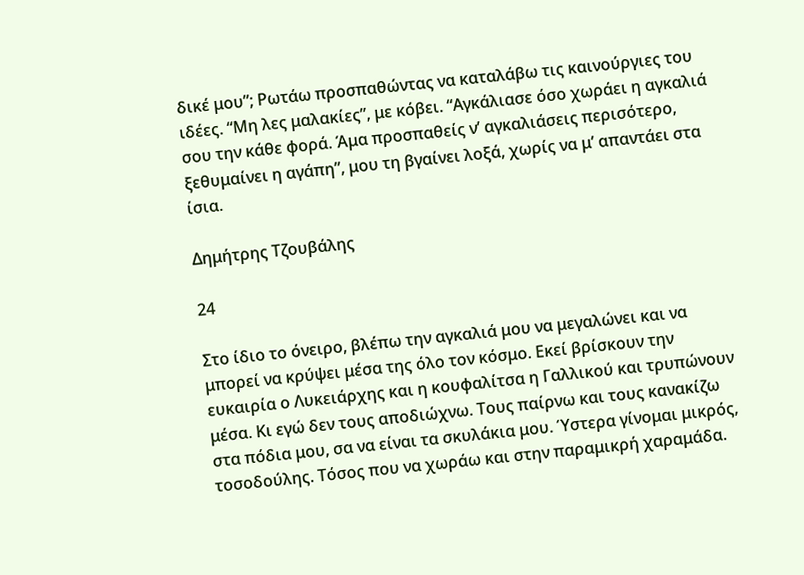δικέ μου”; Ρωτάω προσπαθώντας να καταλάβω τις καινούργιες του ιδέες. “Μη λες μαλακίες”, με κόβει. “Αγκάλιασε όσο χωράει η αγκαλιά σου την κάθε φορά. Άμα προσπαθείς ν’ αγκαλιάσεις περισότερο, ξεθυμαίνει η αγάπη”, μου τη βγαίνει λοξά, χωρίς να μ’ απαντάει στα ίσια.

Δημήτρης Τζουβάλης

24

Στο ίδιο το όνειρο, βλέπω την αγκαλιά μου να μεγαλώνει και να μπορεί να κρύψει μέσα της όλο τον κόσμο. Εκεί βρίσκουν την ευκαιρία ο Λυκειάρχης και η κουφαλίτσα η Γαλλικού και τρυπώνουν μέσα. Κι εγώ δεν τους αποδιώχνω. Τους παίρνω και τους κανακίζω στα πόδια μου, σα να είναι τα σκυλάκια μου. Ύστερα γίνομαι μικρός, τοσοδούλης. Τόσος που να χωράω και στην παραμικρή χαραμάδα.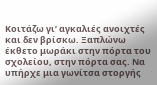Κοιτάζω γι’ αγκαλιές ανοιχτές και δεν βρίσκω. Ξαπλώνω έκθετο μωράκι στην πόρτα του σχολείου, στην πόρτα σας. Να υπήρχε μια γωνίτσα στοργής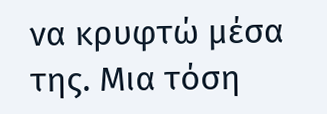να κρυφτώ μέσα της. Μια τόση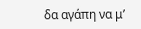δα αγάπη να μ’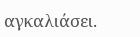αγκαλιάσει.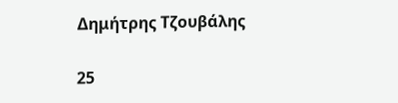Δημήτρης Τζουβάλης

25